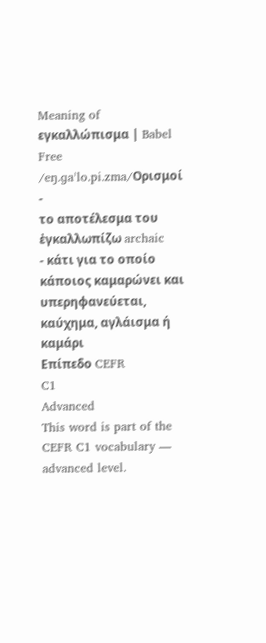Meaning of εγκαλλώπισμα | Babel Free
/eŋ.ɡaˈlo.pi.zma/Ορισμοί
-
το αποτέλεσμα του ἐγκαλλωπίζω archaic
- κάτι για το οποίο κάποιος καμαρώνει και υπερηφανεύεται, καύχημα, αγλάισμα ή καμάρι
Επίπεδο CEFR
C1
Advanced
This word is part of the CEFR C1 vocabulary — advanced level.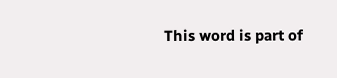This word is part of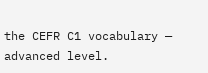the CEFR C1 vocabulary — advanced level.